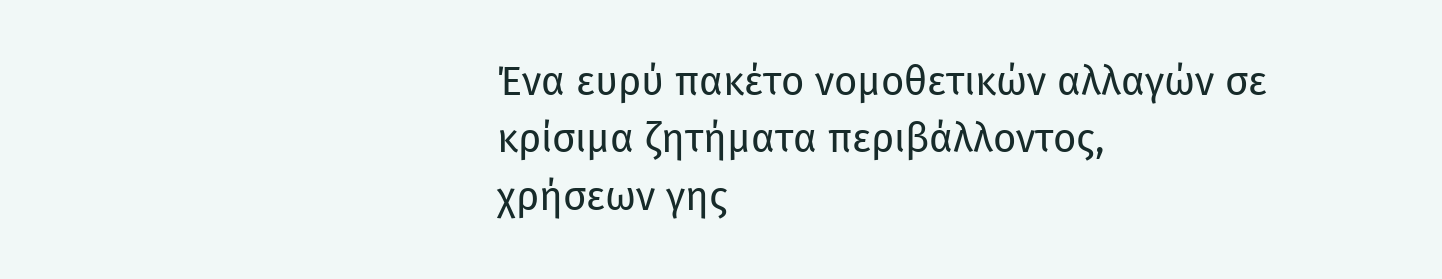Ένα ευρύ πακέτο νομοθετικών αλλαγών σε κρίσιμα ζητήματα περιβάλλοντος, χρήσεων γης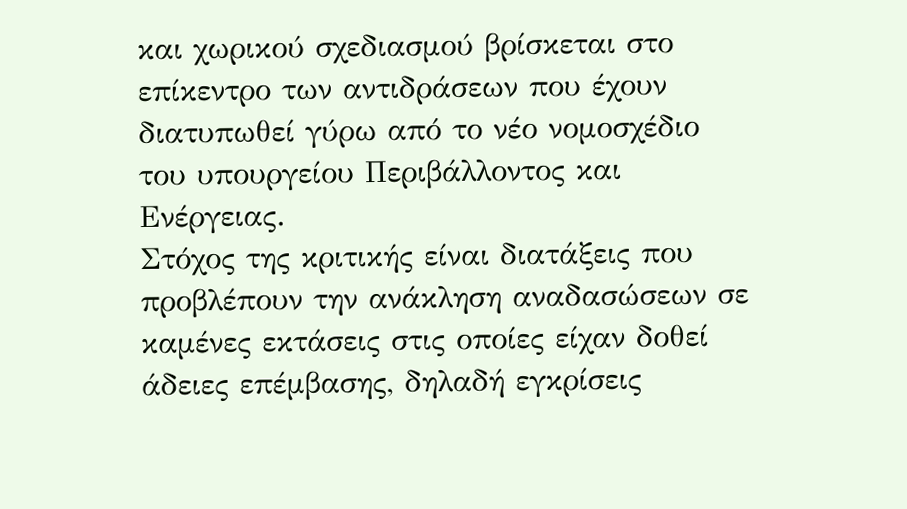και χωρικού σχεδιασμού βρίσκεται στο επίκεντρο των αντιδράσεων που έχουν διατυπωθεί γύρω από το νέο νομοσχέδιο του υπουργείου Περιβάλλοντος και Ενέργειας.
Στόχος της κριτικής είναι διατάξεις που προβλέπουν την ανάκληση αναδασώσεων σε καμένες εκτάσεις στις οποίες είχαν δοθεί άδειες επέμβασης, δηλαδή εγκρίσεις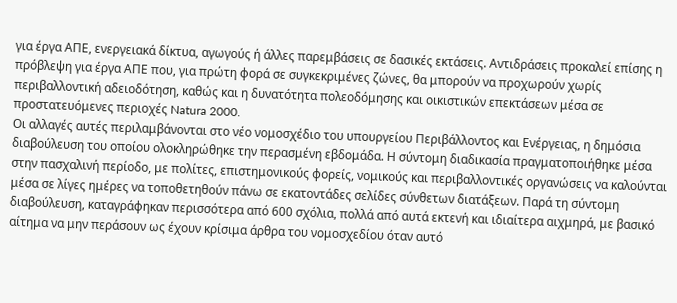για έργα ΑΠΕ, ενεργειακά δίκτυα, αγωγούς ή άλλες παρεμβάσεις σε δασικές εκτάσεις. Αντιδράσεις προκαλεί επίσης η πρόβλεψη για έργα ΑΠΕ που, για πρώτη φορά σε συγκεκριμένες ζώνες, θα μπορούν να προχωρούν χωρίς περιβαλλοντική αδειοδότηση, καθώς και η δυνατότητα πολεοδόμησης και οικιστικών επεκτάσεων μέσα σε προστατευόμενες περιοχές Natura 2000.
Οι αλλαγές αυτές περιλαμβάνονται στο νέο νομοσχέδιο του υπουργείου Περιβάλλοντος και Ενέργειας, η δημόσια διαβούλευση του οποίου ολοκληρώθηκε την περασμένη εβδομάδα. Η σύντομη διαδικασία πραγματοποιήθηκε μέσα στην πασχαλινή περίοδο, με πολίτες, επιστημονικούς φορείς, νομικούς και περιβαλλοντικές οργανώσεις να καλούνται μέσα σε λίγες ημέρες να τοποθετηθούν πάνω σε εκατοντάδες σελίδες σύνθετων διατάξεων. Παρά τη σύντομη διαβούλευση, καταγράφηκαν περισσότερα από 600 σχόλια, πολλά από αυτά εκτενή και ιδιαίτερα αιχμηρά, με βασικό αίτημα να μην περάσουν ως έχουν κρίσιμα άρθρα του νομοσχεδίου όταν αυτό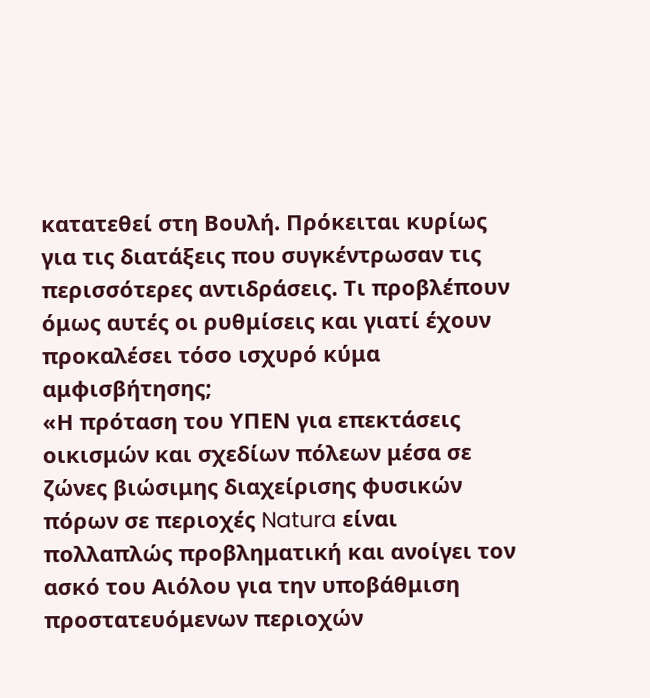κατατεθεί στη Βουλή. Πρόκειται κυρίως για τις διατάξεις που συγκέντρωσαν τις περισσότερες αντιδράσεις. Τι προβλέπουν όμως αυτές οι ρυθμίσεις και γιατί έχουν προκαλέσει τόσο ισχυρό κύμα αμφισβήτησης;
«Η πρόταση του ΥΠΕΝ για επεκτάσεις οικισμών και σχεδίων πόλεων μέσα σε ζώνες βιώσιμης διαχείρισης φυσικών πόρων σε περιοχές Natura είναι πολλαπλώς προβληματική και ανοίγει τον ασκό του Αιόλου για την υποβάθμιση προστατευόμενων περιοχών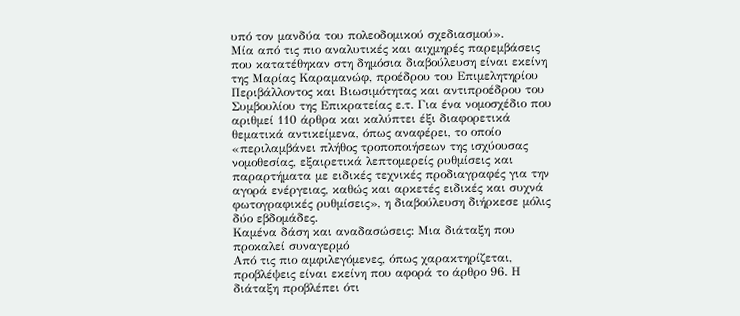υπό τον μανδύα του πολεοδομικού σχεδιασμού».
Μία από τις πιο αναλυτικές και αιχμηρές παρεμβάσεις που κατατέθηκαν στη δημόσια διαβούλευση είναι εκείνη της Μαρίας Καραμανώφ, προέδρου του Επιμελητηρίου Περιβάλλοντος και Βιωσιμότητας και αντιπροέδρου του Συμβουλίου της Επικρατείας ε.τ. Για ένα νομοσχέδιο που αριθμεί 110 άρθρα και καλύπτει έξι διαφορετικά θεματικά αντικείμενα, όπως αναφέρει, το οποίο «περιλαμβάνει πλήθος τροποποιήσεων της ισχύουσας νομοθεσίας, εξαιρετικά λεπτομερείς ρυθμίσεις και παραρτήματα με ειδικές τεχνικές προδιαγραφές για την αγορά ενέργειας, καθώς και αρκετές ειδικές και συχνά φωτογραφικές ρυθμίσεις», η διαβούλευση διήρκεσε μόλις δύο εβδομάδες.
Καμένα δάση και αναδασώσεις: Μια διάταξη που προκαλεί συναγερμό
Από τις πιο αμφιλεγόμενες, όπως χαρακτηρίζεται, προβλέψεις είναι εκείνη που αφορά το άρθρο 96. Η διάταξη προβλέπει ότι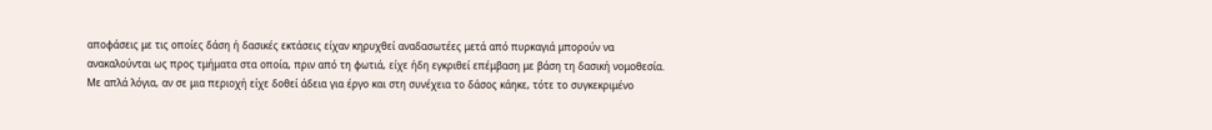αποφάσεις με τις οποίες δάση ή δασικές εκτάσεις είχαν κηρυχθεί αναδασωτέες μετά από πυρκαγιά μπορούν να ανακαλούνται ως προς τμήματα στα οποία, πριν από τη φωτιά, είχε ήδη εγκριθεί επέμβαση με βάση τη δασική νομοθεσία.
Με απλά λόγια, αν σε μια περιοχή είχε δοθεί άδεια για έργο και στη συνέχεια το δάσος κάηκε, τότε το συγκεκριμένο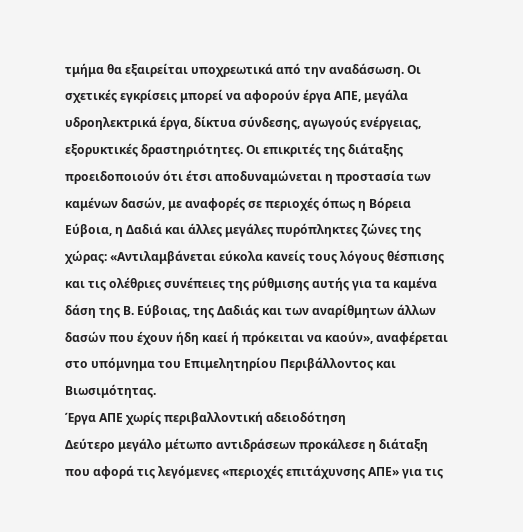τμήμα θα εξαιρείται υποχρεωτικά από την αναδάσωση. Οι σχετικές εγκρίσεις μπορεί να αφορούν έργα ΑΠΕ, μεγάλα υδροηλεκτρικά έργα, δίκτυα σύνδεσης, αγωγούς ενέργειας, εξορυκτικές δραστηριότητες. Οι επικριτές της διάταξης προειδοποιούν ότι έτσι αποδυναμώνεται η προστασία των καμένων δασών, με αναφορές σε περιοχές όπως η Βόρεια Εύβοια, η Δαδιά και άλλες μεγάλες πυρόπληκτες ζώνες της χώρας: «Αντιλαμβάνεται εύκολα κανείς τους λόγους θέσπισης και τις ολέθριες συνέπειες της ρύθμισης αυτής για τα καμένα δάση της Β. Εύβοιας, της Δαδιάς και των αναρίθμητων άλλων δασών που έχουν ήδη καεί ή πρόκειται να καούν», αναφέρεται στο υπόμνημα του Επιμελητηρίου Περιβάλλοντος και Βιωσιμότητας.
Έργα ΑΠΕ χωρίς περιβαλλοντική αδειοδότηση
Δεύτερο μεγάλο μέτωπο αντιδράσεων προκάλεσε η διάταξη που αφορά τις λεγόμενες «περιοχές επιτάχυνσης ΑΠΕ» για τις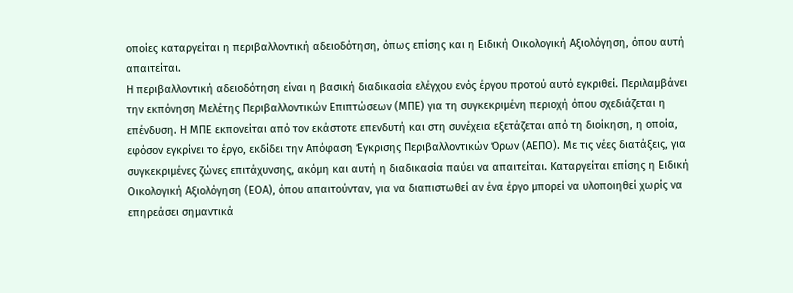οποίες καταργείται η περιβαλλοντική αδειοδότηση, όπως επίσης και η Ειδική Οικολογική Αξιολόγηση, όπου αυτή απαιτείται.
Η περιβαλλοντική αδειοδότηση είναι η βασική διαδικασία ελέγχου ενός έργου προτού αυτό εγκριθεί. Περιλαμβάνει την εκπόνηση Μελέτης Περιβαλλοντικών Επιπτώσεων (ΜΠΕ) για τη συγκεκριμένη περιοχή όπου σχεδιάζεται η επένδυση. Η ΜΠΕ εκπονείται από τον εκάστοτε επενδυτή και στη συνέχεια εξετάζεται από τη διοίκηση, η οποία, εφόσον εγκρίνει το έργο, εκδίδει την Απόφαση Έγκρισης Περιβαλλοντικών Όρων (ΑΕΠΟ). Με τις νέες διατάξεις, για συγκεκριμένες ζώνες επιτάχυνσης, ακόμη και αυτή η διαδικασία παύει να απαιτείται. Καταργείται επίσης η Ειδική Οικολογική Αξιολόγηση (ΕΟΑ), όπου απαιτούνταν, για να διαπιστωθεί αν ένα έργο μπορεί να υλοποιηθεί χωρίς να επηρεάσει σημαντικά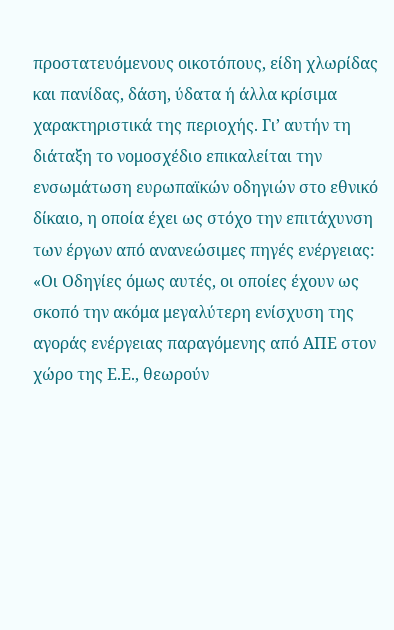προστατευόμενους οικοτόπους, είδη χλωρίδας και πανίδας, δάση, ύδατα ή άλλα κρίσιμα χαρακτηριστικά της περιοχής. Γι’ αυτήν τη διάταξη το νομοσχέδιο επικαλείται την ενσωμάτωση ευρωπαϊκών οδηγιών στο εθνικό δίκαιο, η οποία έχει ως στόχο την επιτάχυνση των έργων από ανανεώσιμες πηγές ενέργειας:
«Οι Οδηγίες όμως αυτές, οι οποίες έχουν ως σκοπό την ακόμα μεγαλύτερη ενίσχυση της αγοράς ενέργειας παραγόμενης από ΑΠΕ στον χώρο της Ε.Ε., θεωρούν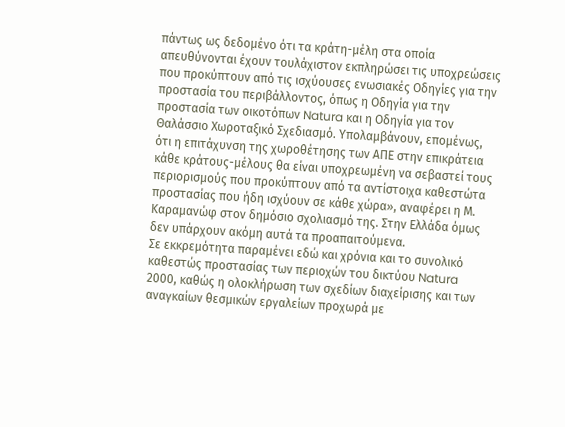πάντως ως δεδομένο ότι τα κράτη-μέλη στα οποία απευθύνονται έχουν τουλάχιστον εκπληρώσει τις υποχρεώσεις που προκύπτουν από τις ισχύουσες ενωσιακές Οδηγίες για την προστασία του περιβάλλοντος, όπως η Οδηγία για την προστασία των οικοτόπων Natura και η Οδηγία για τον Θαλάσσιο Χωροταξικό Σχεδιασμό. Υπολαμβάνουν, επομένως, ότι η επιτάχυνση της χωροθέτησης των ΑΠΕ στην επικράτεια κάθε κράτους-μέλους θα είναι υποχρεωμένη να σεβαστεί τους περιορισμούς που προκύπτουν από τα αντίστοιχα καθεστώτα προστασίας που ήδη ισχύουν σε κάθε χώρα», αναφέρει η Μ. Καραμανώφ στον δημόσιο σχολιασμό της. Στην Ελλάδα όμως δεν υπάρχουν ακόμη αυτά τα προαπαιτούμενα.
Σε εκκρεμότητα παραμένει εδώ και χρόνια και το συνολικό καθεστώς προστασίας των περιοχών του δικτύου Natura 2000, καθώς η ολοκλήρωση των σχεδίων διαχείρισης και των αναγκαίων θεσμικών εργαλείων προχωρά με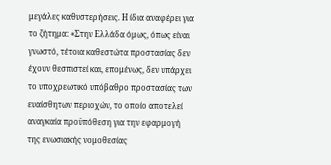μεγάλες καθυστερήσεις. Η ίδια αναφέρει για το ζήτημα: «Στην Ελλάδα όμως, όπως είναι γνωστό, τέτοια καθεστώτα προστασίας δεν έχουν θεσπιστεί και, επομένως, δεν υπάρχει το υποχρεωτικό υπόβαθρο προστασίας των ευαίσθητων περιοχών, το οποίο αποτελεί αναγκαία προϋπόθεση για την εφαρμογή της ενωσιακής νομοθεσίας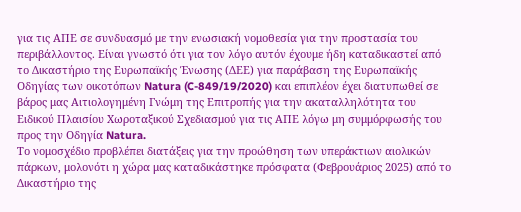για τις ΑΠΕ σε συνδυασμό με την ενωσιακή νομοθεσία για την προστασία του περιβάλλοντος. Είναι γνωστό ότι για τον λόγο αυτόν έχουμε ήδη καταδικαστεί από το Δικαστήριο της Ευρωπαϊκής Ένωσης (ΔΕΕ) για παράβαση της Ευρωπαϊκής Οδηγίας των οικοτόπων Natura (C-849/19/2020) και επιπλέον έχει διατυπωθεί σε βάρος μας Αιτιολογημένη Γνώμη της Επιτροπής για την ακαταλληλότητα του Ειδικού Πλαισίου Χωροταξικού Σχεδιασμού για τις ΑΠΕ λόγω μη συμμόρφωσής του προς την Οδηγία Natura.
Το νομοσχέδιο προβλέπει διατάξεις για την προώθηση των υπεράκτιων αιολικών πάρκων, μολονότι η χώρα μας καταδικάστηκε πρόσφατα (Φεβρουάριος 2025) από το Δικαστήριο της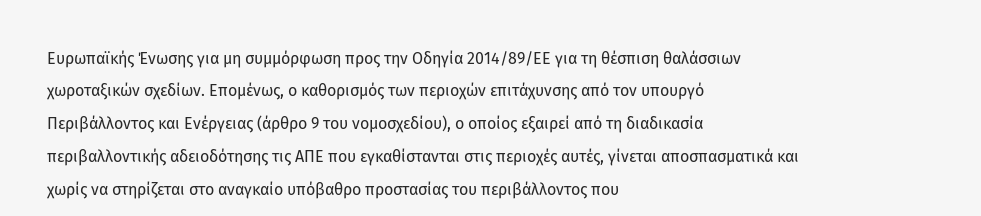Ευρωπαϊκής Ένωσης για μη συμμόρφωση προς την Οδηγία 2014/89/ΕΕ για τη θέσπιση θαλάσσιων χωροταξικών σχεδίων. Επομένως, ο καθορισμός των περιοχών επιτάχυνσης από τον υπουργό Περιβάλλοντος και Ενέργειας (άρθρο 9 του νομοσχεδίου), ο οποίος εξαιρεί από τη διαδικασία περιβαλλοντικής αδειοδότησης τις ΑΠΕ που εγκαθίστανται στις περιοχές αυτές, γίνεται αποσπασματικά και χωρίς να στηρίζεται στο αναγκαίο υπόβαθρο προστασίας του περιβάλλοντος που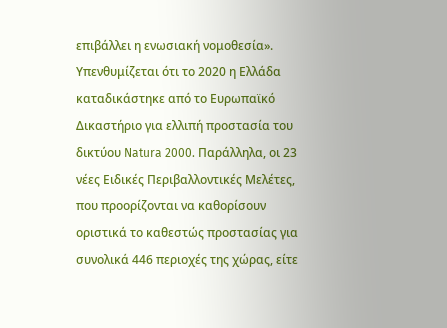επιβάλλει η ενωσιακή νομοθεσία».
Υπενθυμίζεται ότι το 2020 η Ελλάδα καταδικάστηκε από το Ευρωπαϊκό Δικαστήριο για ελλιπή προστασία του δικτύου Natura 2000. Παράλληλα, οι 23 νέες Ειδικές Περιβαλλοντικές Μελέτες, που προορίζονται να καθορίσουν οριστικά το καθεστώς προστασίας για συνολικά 446 περιοχές της χώρας, είτε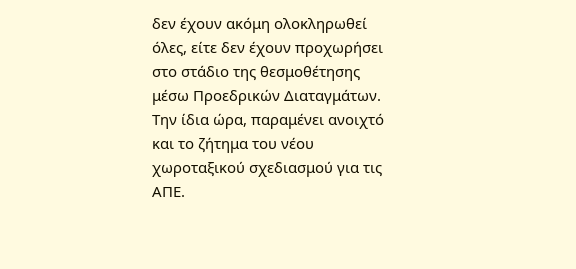δεν έχουν ακόμη ολοκληρωθεί όλες, είτε δεν έχουν προχωρήσει στο στάδιο της θεσμοθέτησης μέσω Προεδρικών Διαταγμάτων.
Την ίδια ώρα, παραμένει ανοιχτό και το ζήτημα του νέου χωροταξικού σχεδιασμού για τις ΑΠΕ.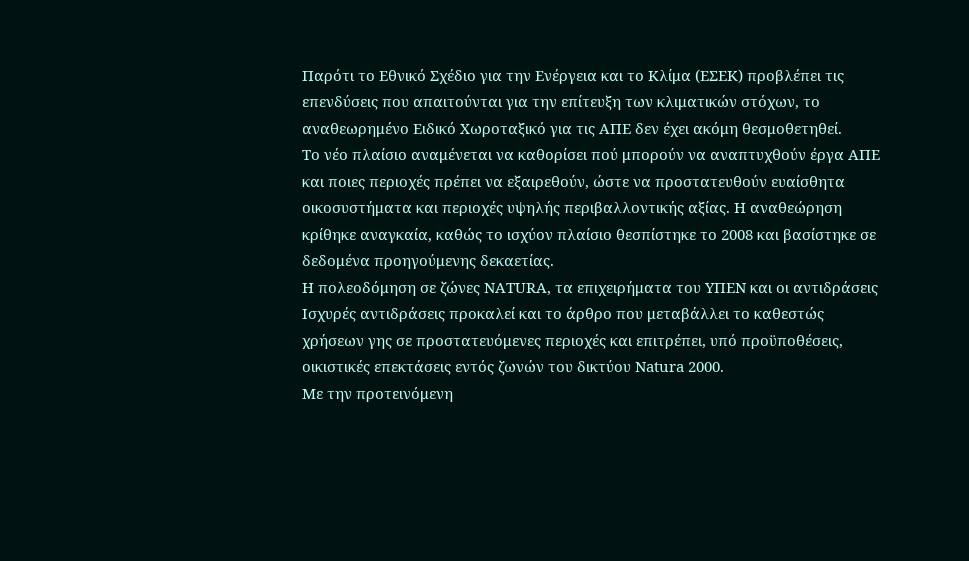Παρότι το Εθνικό Σχέδιο για την Ενέργεια και το Κλίμα (ΕΣΕΚ) προβλέπει τις επενδύσεις που απαιτούνται για την επίτευξη των κλιματικών στόχων, το αναθεωρημένο Ειδικό Χωροταξικό για τις ΑΠΕ δεν έχει ακόμη θεσμοθετηθεί.
Το νέο πλαίσιο αναμένεται να καθορίσει πού μπορούν να αναπτυχθούν έργα ΑΠΕ και ποιες περιοχές πρέπει να εξαιρεθούν, ώστε να προστατευθούν ευαίσθητα οικοσυστήματα και περιοχές υψηλής περιβαλλοντικής αξίας. Η αναθεώρηση κρίθηκε αναγκαία, καθώς το ισχύον πλαίσιο θεσπίστηκε το 2008 και βασίστηκε σε δεδομένα προηγούμενης δεκαετίας.
Η πολεοδόμηση σε ζώνες NATURA, τα επιχειρήματα του ΥΠΕΝ και οι αντιδράσεις
Ισχυρές αντιδράσεις προκαλεί και το άρθρο που μεταβάλλει το καθεστώς χρήσεων γης σε προστατευόμενες περιοχές και επιτρέπει, υπό προϋποθέσεις, οικιστικές επεκτάσεις εντός ζωνών του δικτύου Natura 2000.
Με την προτεινόμενη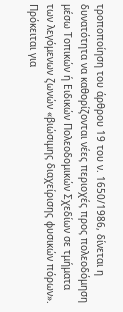τροποποίηση του άρθρου 19 του ν. 1650/1986, δίνεται η δυνατότητα να καθορίζονται νέες περιοχές προς πολεοδόμηση μέσω Τοπικών ή Ειδικών Πολεοδομικών Σχεδίων σε τμήματα των λεγόμενων ζωνών «βιώσιμης διαχείρισης φυσικών πόρων». Πρόκειται για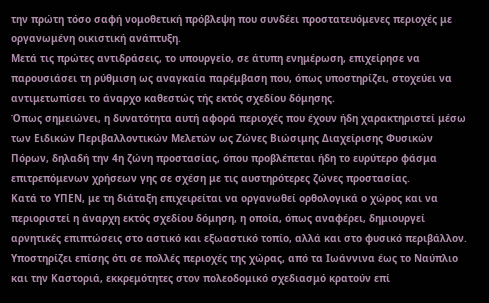την πρώτη τόσο σαφή νομοθετική πρόβλεψη που συνδέει προστατευόμενες περιοχές με οργανωμένη οικιστική ανάπτυξη.
Μετά τις πρώτες αντιδράσεις, το υπουργείο, σε άτυπη ενημέρωση, επιχείρησε να παρουσιάσει τη ρύθμιση ως αναγκαία παρέμβαση που, όπως υποστηρίζει, στοχεύει να αντιμετωπίσει το άναρχο καθεστώς τής εκτός σχεδίου δόμησης.
Όπως σημειώνει, η δυνατότητα αυτή αφορά περιοχές που έχουν ήδη χαρακτηριστεί μέσω των Ειδικών Περιβαλλοντικών Μελετών ως Ζώνες Βιώσιμης Διαχείρισης Φυσικών Πόρων, δηλαδή την 4η ζώνη προστασίας, όπου προβλέπεται ήδη το ευρύτερο φάσμα επιτρεπόμενων χρήσεων γης σε σχέση με τις αυστηρότερες ζώνες προστασίας.
Κατά το ΥΠΕΝ, με τη διάταξη επιχειρείται να οργανωθεί ορθολογικά ο χώρος και να περιοριστεί η άναρχη εκτός σχεδίου δόμηση, η οποία, όπως αναφέρει, δημιουργεί αρνητικές επιπτώσεις στο αστικό και εξωαστικό τοπίο, αλλά και στο φυσικό περιβάλλον. Υποστηρίζει επίσης ότι σε πολλές περιοχές της χώρας, από τα Ιωάννινα έως το Ναύπλιο και την Καστοριά, εκκρεμότητες στον πολεοδομικό σχεδιασμό κρατούν επί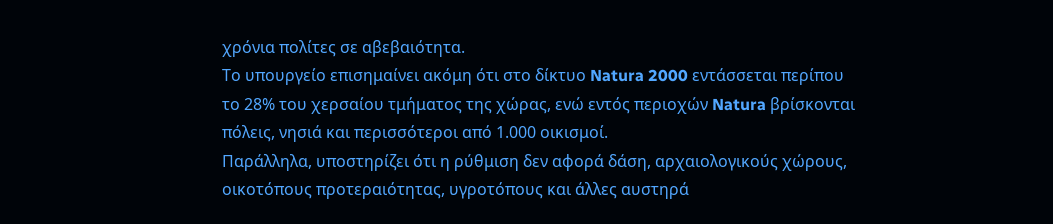χρόνια πολίτες σε αβεβαιότητα.
Το υπουργείο επισημαίνει ακόμη ότι στο δίκτυο Natura 2000 εντάσσεται περίπου το 28% του χερσαίου τμήματος της χώρας, ενώ εντός περιοχών Natura βρίσκονται πόλεις, νησιά και περισσότεροι από 1.000 οικισμοί.
Παράλληλα, υποστηρίζει ότι η ρύθμιση δεν αφορά δάση, αρχαιολογικούς χώρους, οικοτόπους προτεραιότητας, υγροτόπους και άλλες αυστηρά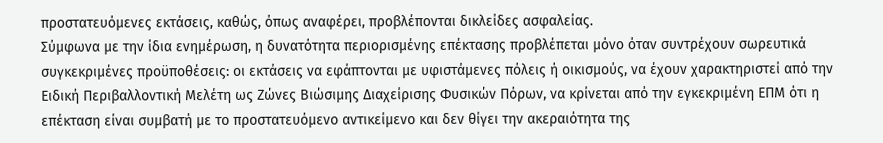προστατευόμενες εκτάσεις, καθώς, όπως αναφέρει, προβλέπονται δικλείδες ασφαλείας.
Σύμφωνα με την ίδια ενημέρωση, η δυνατότητα περιορισμένης επέκτασης προβλέπεται μόνο όταν συντρέχουν σωρευτικά συγκεκριμένες προϋποθέσεις: οι εκτάσεις να εφάπτονται με υφιστάμενες πόλεις ή οικισμούς, να έχουν χαρακτηριστεί από την Ειδική Περιβαλλοντική Μελέτη ως Ζώνες Βιώσιμης Διαχείρισης Φυσικών Πόρων, να κρίνεται από την εγκεκριμένη ΕΠΜ ότι η επέκταση είναι συμβατή με το προστατευόμενο αντικείμενο και δεν θίγει την ακεραιότητα της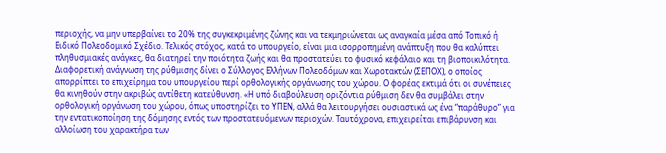περιοχής, να μην υπερβαίνει το 20% της συγκεκριμένης ζώνης και να τεκμηριώνεται ως αναγκαία μέσα από Τοπικό ή Ειδικό Πολεοδομικό Σχέδιο. Τελικός στόχος, κατά το υπουργείο, είναι μια ισορροπημένη ανάπτυξη που θα καλύπτει πληθυσμιακές ανάγκες, θα διατηρεί την ποιότητα ζωής και θα προστατεύει το φυσικό κεφάλαιο και τη βιοποικιλότητα.
Διαφορετική ανάγνωση της ρύθμισης δίνει ο Σύλλογος Ελλήνων Πολεοδόμων και Χωροτακτών (ΣΕΠΟΧ), ο οποίος απορρίπτει το επιχείρημα του υπουργείου περί ορθολογικής οργάνωσης του χώρου. Ο φορέας εκτιμά ότι οι συνέπειες θα κινηθούν στην ακριβώς αντίθετη κατεύθυνση. «Η υπό διαβούλευση οριζόντια ρύθμιση δεν θα συμβάλει στην ορθολογική οργάνωση του χώρου, όπως υποστηρίζει το ΥΠΕΝ, αλλά θα λειτουργήσει ουσιαστικά ως ένα “παράθυρο” για την εντατικοποίηση της δόμησης εντός των προστατευόμενων περιοχών. Ταυτόχρονα, επιχειρείται επιβάρυνση και αλλοίωση του χαρακτήρα των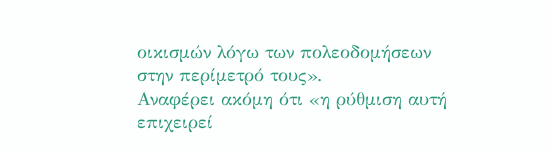οικισμών λόγω των πολεοδομήσεων στην περίμετρό τους».
Αναφέρει ακόμη ότι «η ρύθμιση αυτή επιχειρεί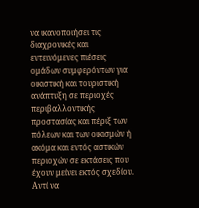να ικανοποιήσει τις διαχρονικές και εντεινόμενες πιέσεις ομάδων συμφερόντων για οικιστική και τουριστική ανάπτυξη σε περιοχές περιβαλλοντικής προστασίας και πέριξ των πόλεων και των οικισμών ή ακόμα και εντός αστικών περιοχών σε εκτάσεις που έχουν μείνει εκτός σχεδίου. Αντί να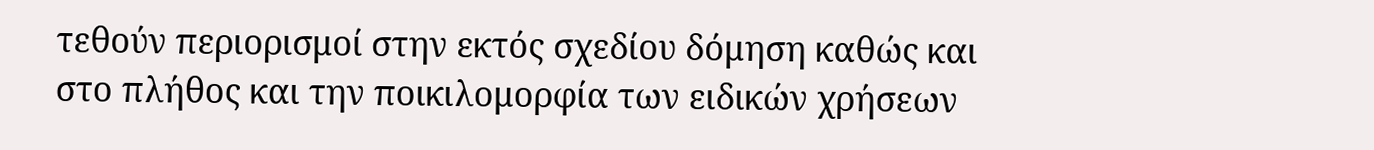τεθούν περιορισμοί στην εκτός σχεδίου δόμηση καθώς και στο πλήθος και την ποικιλομορφία των ειδικών χρήσεων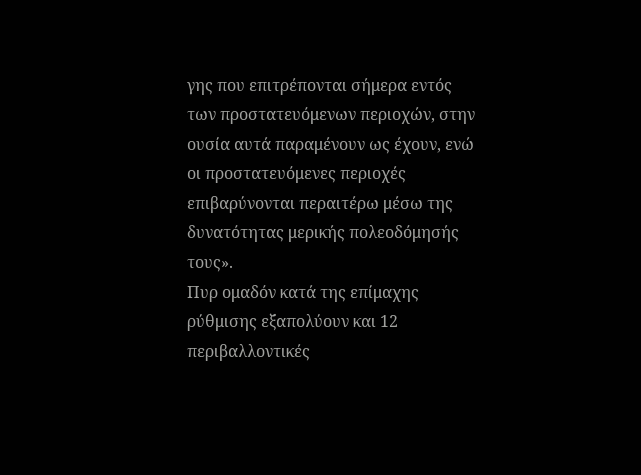γης που επιτρέπονται σήμερα εντός των προστατευόμενων περιοχών, στην ουσία αυτά παραμένουν ως έχουν, ενώ οι προστατευόμενες περιοχές επιβαρύνονται περαιτέρω μέσω της δυνατότητας μερικής πολεοδόμησής τους».
Πυρ ομαδόν κατά της επίμαχης ρύθμισης εξαπολύουν και 12 περιβαλλοντικές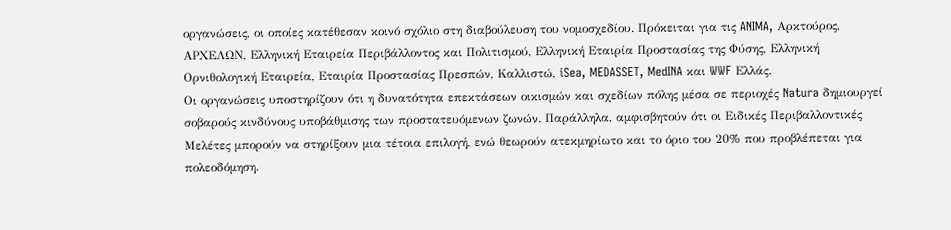οργανώσεις, οι οποίες κατέθεσαν κοινό σχόλιο στη διαβούλευση του νομοσχεδίου. Πρόκειται για τις ANIMA, Αρκτούρος, ΑΡΧΕΛΩΝ, Ελληνική Εταιρεία Περιβάλλοντος και Πολιτισμού, Ελληνική Εταιρία Προστασίας της Φύσης, Ελληνική Ορνιθολογική Εταιρεία, Εταιρία Προστασίας Πρεσπών, Καλλιστώ, iSea, MEDASSET, MedINA και WWF Ελλάς.
Οι οργανώσεις υποστηρίζουν ότι η δυνατότητα επεκτάσεων οικισμών και σχεδίων πόλης μέσα σε περιοχές Natura δημιουργεί σοβαρούς κινδύνους υποβάθμισης των προστατευόμενων ζωνών. Παράλληλα, αμφισβητούν ότι οι Ειδικές Περιβαλλοντικές Μελέτες μπορούν να στηρίξουν μια τέτοια επιλογή, ενώ θεωρούν ατεκμηρίωτο και το όριο του 20% που προβλέπεται για πολεοδόμηση.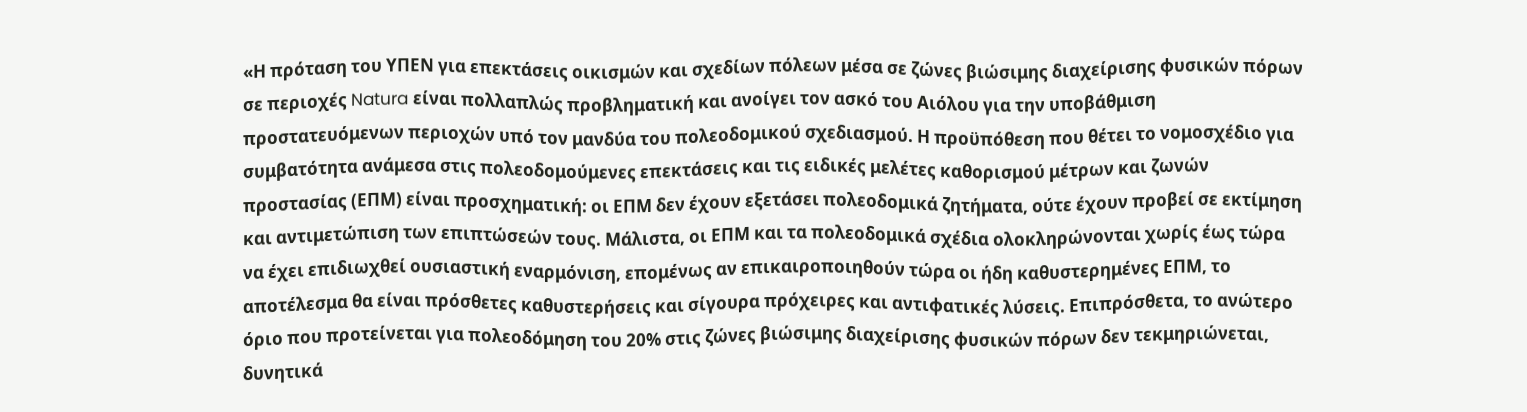«Η πρόταση του ΥΠΕΝ για επεκτάσεις οικισμών και σχεδίων πόλεων μέσα σε ζώνες βιώσιμης διαχείρισης φυσικών πόρων σε περιοχές Natura είναι πολλαπλώς προβληματική και ανοίγει τον ασκό του Αιόλου για την υποβάθμιση προστατευόμενων περιοχών υπό τον μανδύα του πολεοδομικού σχεδιασμού. Η προϋπόθεση που θέτει το νομοσχέδιο για συμβατότητα ανάμεσα στις πολεοδομούμενες επεκτάσεις και τις ειδικές μελέτες καθορισμού μέτρων και ζωνών προστασίας (ΕΠΜ) είναι προσχηματική: οι ΕΠΜ δεν έχουν εξετάσει πολεοδομικά ζητήματα, ούτε έχουν προβεί σε εκτίμηση και αντιμετώπιση των επιπτώσεών τους. Μάλιστα, οι ΕΠΜ και τα πολεοδομικά σχέδια ολοκληρώνονται χωρίς έως τώρα να έχει επιδιωχθεί ουσιαστική εναρμόνιση, επομένως αν επικαιροποιηθούν τώρα οι ήδη καθυστερημένες ΕΠΜ, το αποτέλεσμα θα είναι πρόσθετες καθυστερήσεις και σίγουρα πρόχειρες και αντιφατικές λύσεις. Επιπρόσθετα, το ανώτερο όριο που προτείνεται για πολεοδόμηση του 20% στις ζώνες βιώσιμης διαχείρισης φυσικών πόρων δεν τεκμηριώνεται, δυνητικά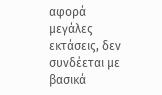αφορά μεγάλες εκτάσεις, δεν συνδέεται με βασικά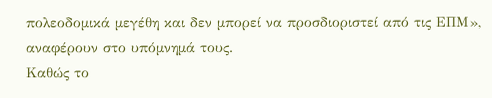πολεοδομικά μεγέθη και δεν μπορεί να προσδιοριστεί από τις ΕΠΜ», αναφέρουν στο υπόμνημά τους.
Καθώς το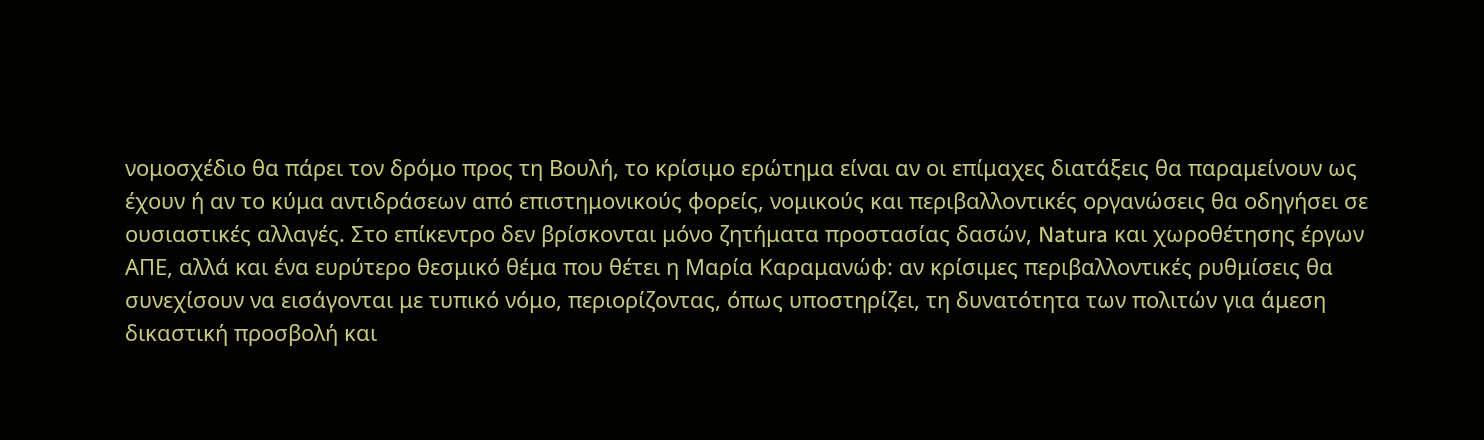νομοσχέδιο θα πάρει τον δρόμο προς τη Βουλή, το κρίσιμο ερώτημα είναι αν οι επίμαχες διατάξεις θα παραμείνουν ως έχουν ή αν το κύμα αντιδράσεων από επιστημονικούς φορείς, νομικούς και περιβαλλοντικές οργανώσεις θα οδηγήσει σε ουσιαστικές αλλαγές. Στο επίκεντρο δεν βρίσκονται μόνο ζητήματα προστασίας δασών, Natura και χωροθέτησης έργων ΑΠΕ, αλλά και ένα ευρύτερο θεσμικό θέμα που θέτει η Μαρία Καραμανώφ: αν κρίσιμες περιβαλλοντικές ρυθμίσεις θα συνεχίσουν να εισάγονται με τυπικό νόμο, περιορίζοντας, όπως υποστηρίζει, τη δυνατότητα των πολιτών για άμεση δικαστική προσβολή και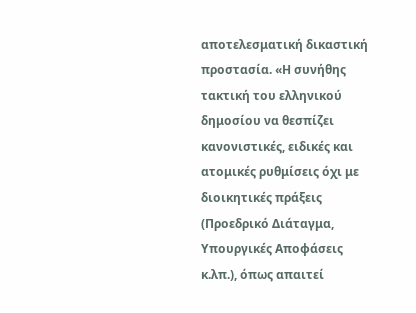αποτελεσματική δικαστική προστασία. «Η συνήθης τακτική του ελληνικού δημοσίου να θεσπίζει κανονιστικές, ειδικές και ατομικές ρυθμίσεις όχι με διοικητικές πράξεις (Προεδρικό Διάταγμα, Υπουργικές Αποφάσεις κ.λπ.), όπως απαιτεί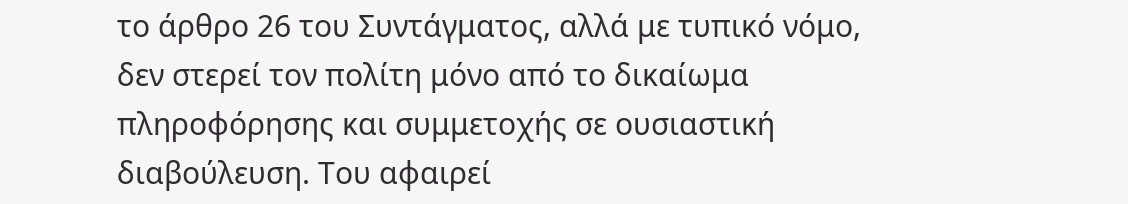το άρθρο 26 του Συντάγματος, αλλά με τυπικό νόμο, δεν στερεί τον πολίτη μόνο από το δικαίωμα πληροφόρησης και συμμετοχής σε ουσιαστική διαβούλευση. Του αφαιρεί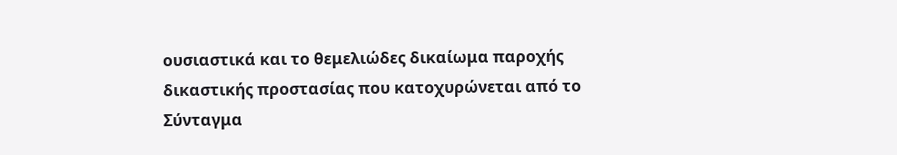ουσιαστικά και το θεμελιώδες δικαίωμα παροχής δικαστικής προστασίας που κατοχυρώνεται από το Σύνταγμα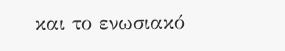και το ενωσιακό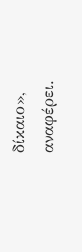δίκαιο», αναφέρει.